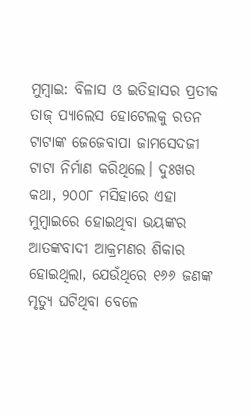ମୁମ୍ବାଇ: ବିଳାସ ଓ ଇତିହାସର ପ୍ରତୀକ ତାଜ୍ ପ୍ୟାଲେସ ହୋଟେଲକୁ ରତନ ଟାଟାଙ୍କ ଜେଜେବାପା ଜାମସେଦଜୀ ଟାଟା ନିର୍ମାଣ କରିଥିଲେ। ଦୁଃଖର କଥା, ୨୦୦୮ ମସିହାରେ ଏହା ମୁମ୍ବାଇରେ ହୋଇଥିବା ଭୟଙ୍କର ଆତଙ୍କବାଦୀ ଆକ୍ରମଣର ଶିକାର ହୋଇଥିଲା, ଯେଉଁଥିରେ ୧୬୬ ଜଣଙ୍କ ମୃତ୍ୟୁ ଘଟିଥିବା ବେଳେ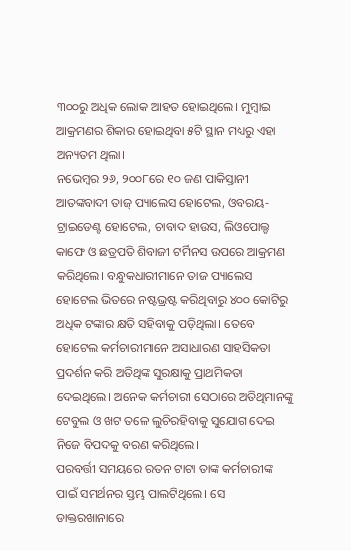୩୦୦ରୁ ଅଧିକ ଲୋକ ଆହତ ହୋଇଥିଲେ। ମୁମ୍ବାଇ ଆକ୍ରମଣର ଶିକାର ହୋଇଥିବା ୫ଟି ସ୍ଥାନ ମଧ୍ୟରୁ ଏହା ଅନ୍ୟତମ ଥିଲା।
ନଭେମ୍ବର ୨୬, ୨୦୦୮ରେ ୧୦ ଜଣ ପାକିସ୍ତାନୀ ଆତଙ୍କବାଦୀ ତାଜ୍ ପ୍ୟାଲେସ ହୋଟେଲ, ଓବରୟ-ଟ୍ରାଇଡେଣ୍ଟ ହୋଟେଲ, ଚାବାଦ ହାଉସ, ଲିଓପୋଲ୍ଡ କାଫେ ଓ ଛତ୍ରପତି ଶିବାଜୀ ଟର୍ମିନସ ଉପରେ ଆକ୍ରମଣ କରିଥିଲେ। ବନ୍ଧୁକଧାରୀମାନେ ତାଜ ପ୍ୟାଲେସ ହୋଟେଲ ଭିତରେ ନଷ୍ଟଭ୍ରଷ୍ଟ କରିଥିବାରୁ ୪୦୦ କୋଟିରୁ ଅଧିକ ଟଙ୍କାର କ୍ଷତି ସହିବାକୁ ପଡ଼ିଥିଲା। ତେବେ ହୋଟେଲ କର୍ମଚାରୀମାନେ ଅସାଧାରଣ ସାହସିକତା ପ୍ରଦର୍ଶନ କରି ଅତିଥିଙ୍କ ସୁରକ୍ଷାକୁ ପ୍ରାଥମିକତା ଦେଇଥିଲେ। ଅନେକ କର୍ମଚାରୀ ସେଠାରେ ଅତିଥିମାନଙ୍କୁ ଟେବୁଲ ଓ ଖଟ ତଳେ ଲୁଚିରହିବାକୁ ସୁଯୋଗ ଦେଇ ନିଜେ ବିପଦକୁ ବରଣ କରିଥିଲେ।
ପରବର୍ତ୍ତୀ ସମୟରେ ରତନ ଟାଟା ତାଙ୍କ କର୍ମଚାରୀଙ୍କ ପାଇଁ ସମର୍ଥନର ସ୍ତମ୍ଭ ପାଲଟିଥିଲେ। ସେ ଡାକ୍ତରଖାନାରେ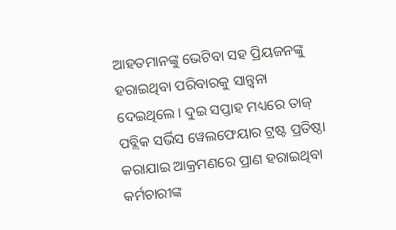ଆହତମାନଙ୍କୁ ଭେଟିବା ସହ ପ୍ରିୟଜନଙ୍କୁ ହରାଇଥିବା ପରିବାରକୁ ସାନ୍ତ୍ୱନା ଦେଇଥିଲେ। ଦୁଇ ସପ୍ତାହ ମଧ୍ୟରେ ତାଜ୍ ପବ୍ଲିକ ସର୍ଭିସ ୱେଲଫେୟାର ଟ୍ରଷ୍ଟ ପ୍ରତିଷ୍ଠା କରାଯାଇ ଆକ୍ରମଣରେ ପ୍ରାଣ ହରାଇଥିବା କର୍ମଚାରୀଙ୍କ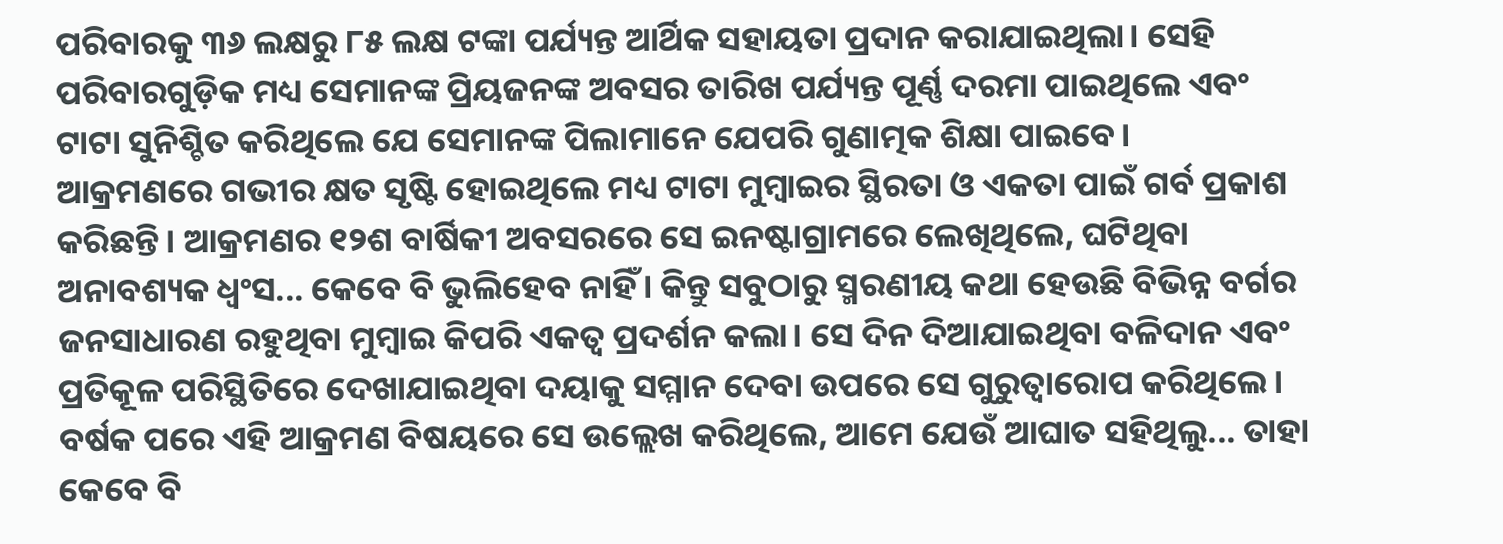ପରିବାରକୁ ୩୬ ଲକ୍ଷରୁ ୮୫ ଲକ୍ଷ ଟଙ୍କା ପର୍ଯ୍ୟନ୍ତ ଆର୍ଥିକ ସହାୟତା ପ୍ରଦାନ କରାଯାଇଥିଲା। ସେହି ପରିବାରଗୁଡ଼ିକ ମଧ୍ୟ ସେମାନଙ୍କ ପ୍ରିୟଜନଙ୍କ ଅବସର ତାରିଖ ପର୍ଯ୍ୟନ୍ତ ପୂର୍ଣ୍ଣ ଦରମା ପାଇଥିଲେ ଏବଂ ଟାଟା ସୁନିଶ୍ଚିତ କରିଥିଲେ ଯେ ସେମାନଙ୍କ ପିଲାମାନେ ଯେପରି ଗୁଣାତ୍ମକ ଶିକ୍ଷା ପାଇବେ।
ଆକ୍ରମଣରେ ଗଭୀର କ୍ଷତ ସୃଷ୍ଟି ହୋଇଥିଲେ ମଧ୍ୟ ଟାଟା ମୁମ୍ବାଇର ସ୍ଥିରତା ଓ ଏକତା ପାଇଁ ଗର୍ବ ପ୍ରକାଶ କରିଛନ୍ତି। ଆକ୍ରମଣର ୧୨ଶ ବାର୍ଷିକୀ ଅବସରରେ ସେ ଇନଷ୍ଟାଗ୍ରାମରେ ଲେଖିଥିଲେ, ଘଟିଥିବା ଅନାବଶ୍ୟକ ଧ୍ୱଂସ... କେବେ ବି ଭୁଲିହେବ ନାହିଁ। କିନ୍ତୁ ସବୁଠାରୁ ସ୍ମରଣୀୟ କଥା ହେଉଛି ବିଭିନ୍ନ ବର୍ଗର ଜନସାଧାରଣ ରହୁଥିବା ମୁମ୍ବାଇ କିପରି ଏକତ୍ବ ପ୍ରଦର୍ଶନ କଲା। ସେ ଦିନ ଦିଆଯାଇଥିବା ବଳିଦାନ ଏବଂ ପ୍ରତିକୂଳ ପରିସ୍ଥିତିରେ ଦେଖାଯାଇଥିବା ଦୟାକୁ ସମ୍ମାନ ଦେବା ଉପରେ ସେ ଗୁରୁତ୍ୱାରୋପ କରିଥିଲେ। ବର୍ଷକ ପରେ ଏହି ଆକ୍ରମଣ ବିଷୟରେ ସେ ଉଲ୍ଲେଖ କରିଥିଲେ, ଆମେ ଯେଉଁ ଆଘାତ ସହିଥିଲୁ... ତାହା କେବେ ବି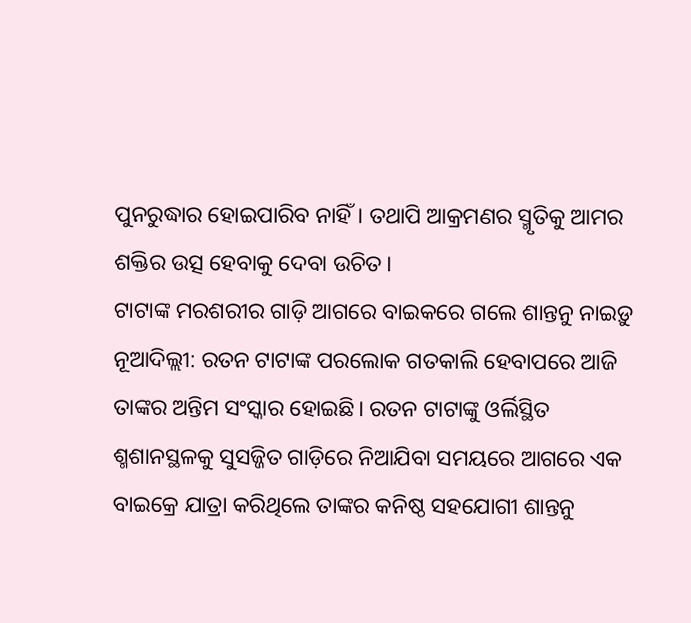ପୁନରୁଦ୍ଧାର ହୋଇପାରିବ ନାହିଁ। ତଥାପି ଆକ୍ରମଣର ସ୍ମୃତିକୁ ଆମର ଶକ୍ତିର ଉତ୍ସ ହେବାକୁ ଦେବା ଉଚିତ।
ଟାଟାଙ୍କ ମରଶରୀର ଗାଡ଼ି ଆଗରେ ବାଇକରେ ଗଲେ ଶାନ୍ତନୁ ନାଇଡ଼ୁ
ନୂଆଦିଲ୍ଲୀ: ରତନ ଟାଟାଙ୍କ ପରଲୋକ ଗତକାଲି ହେବାପରେ ଆଜି ତାଙ୍କର ଅନ୍ତିମ ସଂସ୍କାର ହୋଇଛି। ରତନ ଟାଟାଙ୍କୁ ଓର୍ଲିସ୍ଥିତ ଶ୍ମଶାନସ୍ଥଳକୁ ସୁସଜ୍ଜିତ ଗାଡ଼ିରେ ନିଆଯିବା ସମୟରେ ଆଗରେ ଏକ ବାଇକ୍ରେ ଯାତ୍ରା କରିଥିଲେ ତାଙ୍କର କନିଷ୍ଠ ସହଯୋଗୀ ଶାନ୍ତନୁ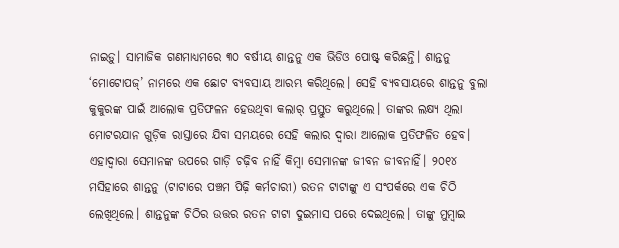ନାଇଡ଼ୁ। ସାମାଜିକ ଗଣମାଧ୍ୟମରେ ୩୦ ବର୍ଷୀୟ ଶାନ୍ତନୁ ଏକ ଭିଡିଓ ପୋଷ୍ଟ୍ କରିଛନ୍ତି। ଶାନ୍ତନୁ ‘ମୋଟୋପଜ୍’ ନାମରେ ଏକ ଛୋଟ ବ୍ୟବସାୟ ଆରମ୍ଭ କରିଥିଲେ। ସେହି ବ୍ୟବସାୟରେ ଶାନ୍ତନୁ ବୁଲା କୁକୁରଙ୍କ ପାଇଁ ଆଲୋକ ପ୍ରତିଫଳନ ହେଉଥିବା କଲାର୍ ପ୍ରସ୍ତୁତ କରୁଥିଲେ। ତାଙ୍କର ଲକ୍ଷ୍ୟ ଥିଲା ମୋଟରଯାନ ଗୁଡ଼ିକ ରାସ୍ତାରେ ଯିବା ସମୟରେ ସେହି କଲାର ଦ୍ବାରା ଆଲୋକ ପ୍ରତିଫଳିତ ହେବ। ଏହାଦ୍ବାରା ସେମାନଙ୍କ ଉପରେ ଗାଡ଼ି ଚଢ଼ିବ ନାହିଁ କିମ୍ବା ସେମାନଙ୍କ ଜୀବନ ଜୀବନାହିଁ। ୨୦୧୪ ମସିହାରେ ଶାନ୍ତନୁ (ଟାଟାରେ ପଞ୍ଚମ ପିଢ଼ି କର୍ମଚାରୀ) ରତନ ଟାଟାଙ୍କୁ ଏ ସଂପର୍କରେ ଏକ ଚିଠି ଲେଖିଥିଲେ। ଶାନ୍ତନୁଙ୍କ ଚିଠିର ଉତ୍ତର ରତନ ଟାଟା ଦୁଇମାସ ପରେ ଦେଇଥିଲେ। ତାଙ୍କୁ ମୁମ୍ବାଇ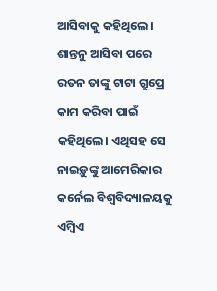ଆସିବାକୁ କହିଥିଲେ। ଶାନ୍ତନୁ ଆସିବା ପରେ ରତନ ତାଙ୍କୁ ଟାଟା ଗ୍ରୁପ୍ରେ କାମ କରିବା ପାଇଁ କହିଥିଲେ। ଏଥିସହ ସେ ନାଇଡ଼ୁଙ୍କୁ ଆମେରିକାର କର୍ନେଲ ବିଶ୍ବବିଦ୍ୟାଳୟକୁ ଏମ୍ବିଏ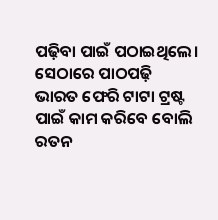ପଢ଼ିବା ପାଇଁ ପଠାଇଥିଲେ। ସେଠାରେ ପାଠପଢ଼ି ଭାରତ ଫେରି ଟାଟା ଟ୍ରଷ୍ଟ ପାଇଁ କାମ କରିବେ ବୋଲି ରତନ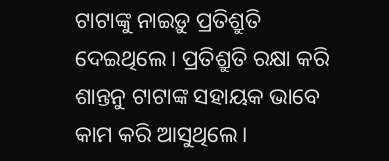ଟାଟାଙ୍କୁ ନାଇଡ଼ୁ ପ୍ରତିଶ୍ରୁତି ଦେଇଥିଲେ। ପ୍ରତିଶ୍ରୁତି ରକ୍ଷା କରି ଶାନ୍ତନୁ ଟାଟାଙ୍କ ସହାୟକ ଭାବେ କାମ କରି ଆସୁଥିଲେ।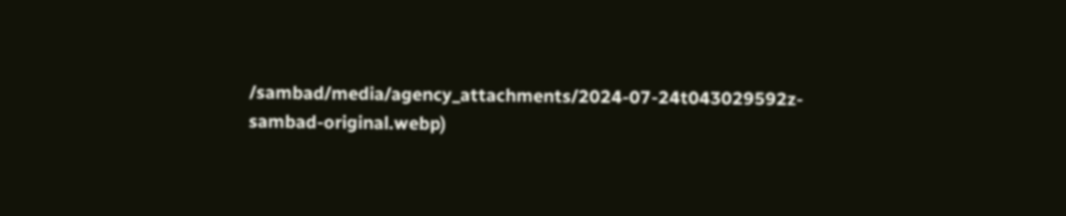/sambad/media/agency_attachments/2024-07-24t043029592z-sambad-original.webp)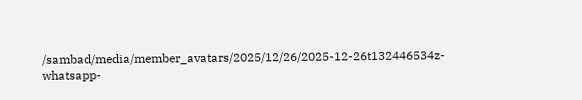/sambad/media/member_avatars/2025/12/26/2025-12-26t132446534z-whatsapp-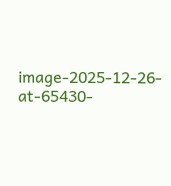image-2025-12-26-at-65430-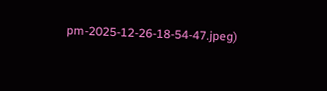pm-2025-12-26-18-54-47.jpeg)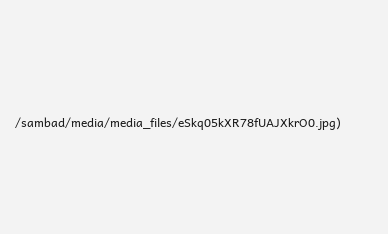/sambad/media/media_files/eSkq05kXR78fUAJXkrO0.jpg)